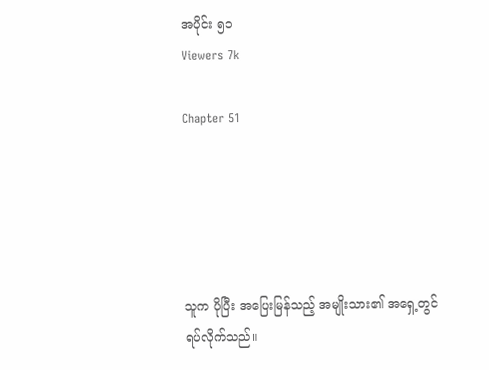အပိုင်း ၅၁
Viewers 7k

Chapter 51





သူက ပိုပြီး အပြေးမြန်သည့် အမျိုးသား၏ အရှေ့တွင် ရပ်လိုက်သည်။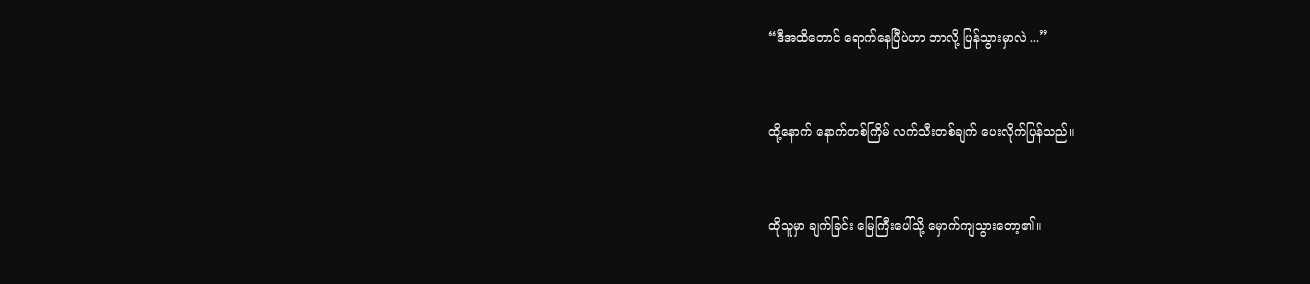“ဒီအထိတောင် ရောက်နေပြီပဲဟာ ဘာလို့ ပြန်သွားမှာလဲ ...”


ထို့နောက် နောက်တစ်ကြိမ် လက်သီးတစ်ချက် ပေးလိုက်ပြန်သည်။


ထိုသူမှာ ချက်ခြင်း မြေကြီးပေါ်သို့ မှောက်ကျသွားတော့၏။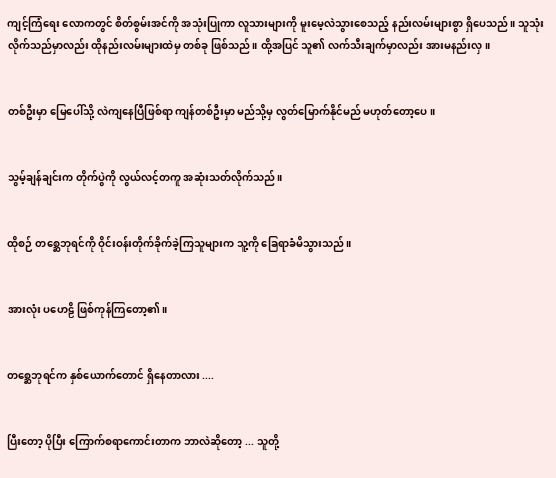ကျင့်ကြံရေး လောကတွင် စိတ်စွမ်းအင်ကို အသုံးပြုကာ လူသားများကို မူးမေ့လဲသွားစေသည့် နည်းလမ်းများစွာ ရှိပေသည်။ သူသုံးလိုက်သည်မှာလည်း ထိုနည်းလမ်းများထဲမှ တစ်ခု ဖြစ်သည်။ ထို့အပြင် သူ၏ လက်သီးချက်မှာလည်း အားမနည်းလှ။


တစ်ဦးမှာ မြေပေါ်သို့ လဲကျနေပြီဖြစ်ရာ ကျန်တစ်ဦးမှာ မည်သို့မှ လွတ်မြောက်နိုင်မည် မဟုတ်တော့ပေ။


သွမ့်ချန်ချင်းက တိုက်ပွဲကို လွယ်လင့်တကူ အဆုံးသတ်လိုက်သည်။


ထိုစဉ် တစ္ဆေဘုရင်ကို ဝိုင်းဝန်းတိုက်ခိုက်ခဲ့ကြသူများက သူ့ကို ခြေရာခံမိသွားသည်။


အားလုံး ပဟေဠိ ဖြစ်ကုန်ကြတော့၏။


တစ္ဆေဘုရင်က နှစ်ယောက်တောင် ရှိနေတာလား ....


ပြီးတော့ ပိုပြီး ကြောက်စရာကောင်းတာက ဘာလဲဆိုတော့ ... သူတို့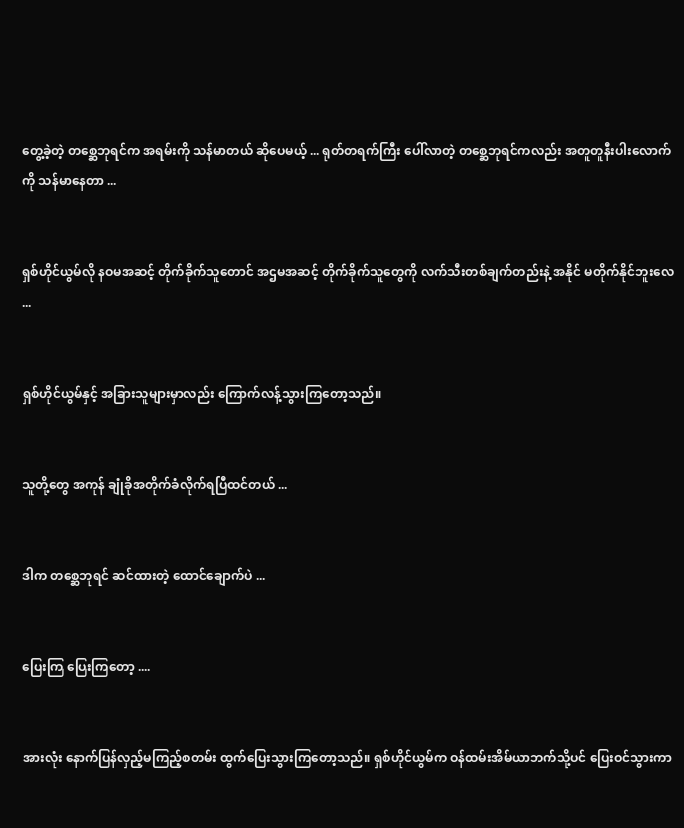တွေ့ခဲ့တဲ့ တစ္ဆေဘုရင်က အရမ်းကို သန်မာတယ် ဆိုပေမယ့် ... ရုတ်တရက်ကြီး ပေါ်လာတဲ့ တစ္ဆေဘုရင်ကလည်း အတူတူနီးပါးလောက်ကို သန်မာနေတာ ...


ရှစ်ဟိုင်ယွမ်လို နဝမအဆင့် တိုက်ခိုက်သူတောင် အဌမအဆင့် တိုက်ခိုက်သူတွေကို လက်သီးတစ်ချက်တည်းနဲ့ အနိုင် မတိုက်နိုင်ဘူးလေ ...


ရှစ်ဟိုင်ယွမ်နှင့် အခြားသူများမှာလည်း ကြောက်လန့်သွားကြတော့သည်။


သူတို့တွေ အကုန် ချုံခိုအတိုက်ခံလိုက်ရပြီထင်တယ် ...


ဒါက တစ္ဆေဘုရင် ဆင်ထားတဲ့ ထောင်ချောက်ပဲ ...


ပြေးကြ ပြေးကြတော့ ....


အားလုံး နောက်ပြန်လှည့်မကြည့်စတမ်း ထွက်ပြေးသွားကြတော့သည်။ ရှစ်ဟိုင်ယွမ်က ဝန်ထမ်းအိမ်ယာဘက်သို့ပင် ပြေးဝင်သွားကာ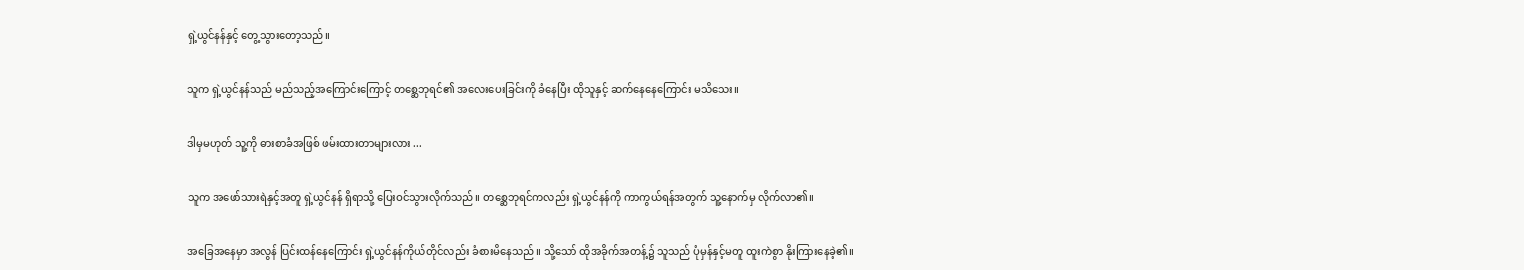ရှဲ့ယွင်နန်နှင့် တွေ့သွားတော့သည်။


သူက ရှဲ့ယွင်နန်သည် မည်သည့်အကြောင်းကြောင့် တစ္ဆေဘုရင်၏ အလေးပေးခြင်းကို ခံနေပြီး ထိုသူနှင့် ဆက်နေနေကြောင်း မသိသေး။


ဒါမှမဟုတ် သူ့ကို ဓားစာခံအဖြစ် ဖမ်းထားတာများလား ...


သူက အဖော်သားရဲနှင့်အတူ ရှဲ့ယွင်နန် ရှိရာသို့ ပြေးဝင်သွားလိုက်သည်။ တစ္ဆေဘုရင်ကလည်း ရှဲ့ယွင်နန်ကို ကာကွယ်ရန်အတွက် သူ့နောက်မှ လိုက်လာ၏။


အခြေအနေမှာ အလွန် ပြင်းထန်နေကြောင်း ရှဲ့ယွင်နန်ကိုယ်တိုင်လည်း ခံစားမိနေသည်။ သို့သော် ထိုအခိုက်အတန့်၌ သူသည် ပုံမှန်နှင့်မတူ ထူးကဲစွာ နိုးကြားနေခဲ့၏။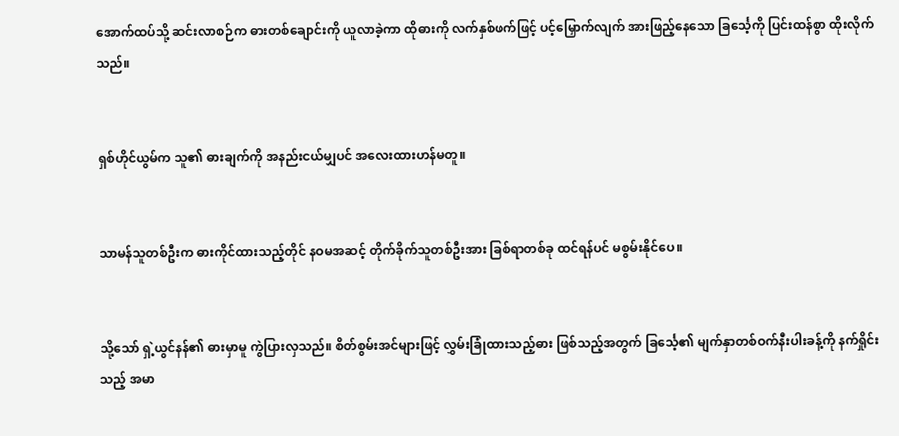အောက်ထပ်သို့ ဆင်းလာစဉ်က ဓားတစ်ချောင်းကို ယူလာခဲ့ကာ ထိုဓားကို လက်နှစ်ဖက်ဖြင့် ပင့်မြှောက်လျက် အားဖြည့်နေသော ခြင်္သေ့ကို ပြင်းထန်စွာ ထိုးလိုက်သည်။


ရှစ်ဟိုင်ယွမ်က သူ၏ ဓားချက်ကို အနည်းငယ်မျှပင် အလေးထားဟန်မတူ။


သာမန်သူတစ်ဦးက ဓားကိုင်ထားသည့်တိုင် နဝမအဆင့် တိုက်ခိုက်သူတစ်ဦးအား ခြစ်ရာတစ်ခု ထင်ရန်ပင် မစွမ်းနိုင်ပေ။


သို့သော် ရှဲ့ယွင်နန်၏ ဓားမှာမူ ကွဲပြားလှသည်။ စိတ်စွမ်းအင်များဖြင့် လွှမ်းခြုံထားသည့်ဓား ဖြစ်သည့်အတွက် ခြင်္သေ့၏ မျက်နှာတစ်ဝက်နီးပါးခန့်ကို နက်ရှိုင်းသည့် အမာ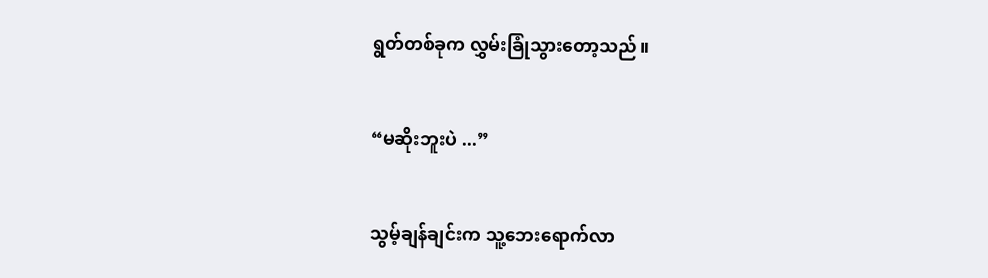ရွတ်တစ်ခုက လွှမ်းခြုံသွားတော့သည်။


“မဆိုးဘူးပဲ ...”


သွမ့်ချန်ချင်းက သူ့ဘေးရောက်လာ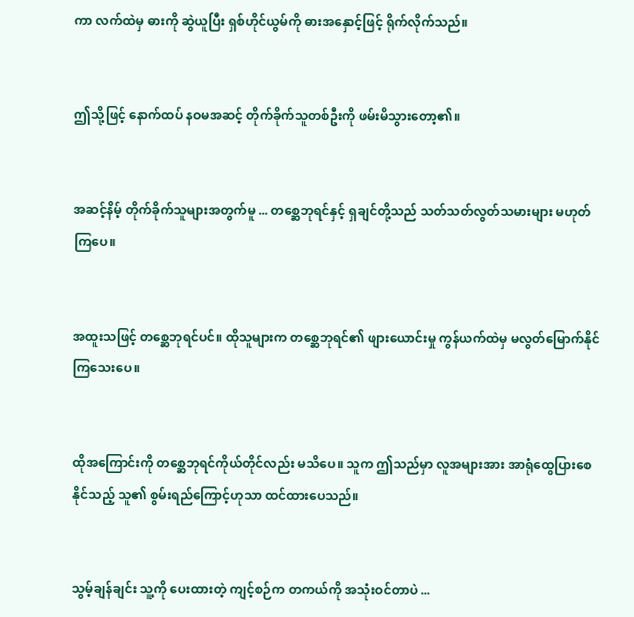ကာ လက်ထဲမှ ဓားကို ဆွဲယူပြီး ရှစ်ဟိုင်ယွမ်ကို ဓားအနှောင့်ဖြင့် ရိုက်လိုက်သည်။


ဤသို့ဖြင့် နောက်ထပ် နဝမအဆင့် တိုက်ခိုက်သူတစ်ဦးကို ဖမ်းမိသွားတော့၏။


အဆင့်နိမ့် တိုက်ခိုက်သူများအတွက်မူ ... တစ္ဆေဘုရင်နှင့် ရှချင်တို့သည် သတ်သတ်လွတ်သမားများ မဟုတ်ကြပေ။


အထူးသဖြင့် တစ္ဆေဘုရင်ပင်။ ထိုသူများက တစ္ဆေဘုရင်၏ ဖျားယောင်းမှု ကွန်ယက်ထဲမှ မလွတ်မြောက်နိုင်ကြသေးပေ။


ထိုအကြောင်းကို တစ္ဆေဘုရင်ကိုယ်တိုင်လည်း မသိပေ။ သူက ဤသည်မှာ လူအများအား အာရုံထွေပြားစေနိုင်သည့် သူ၏ စွမ်းရည်ကြောင့်ဟုသာ ထင်ထားပေသည်။


သွမ့်ချန်ချင်း သူ့ကို ပေးထားတဲ့ ကျင့်စဉ်က တကယ်ကို အသုံးဝင်တာပဲ ...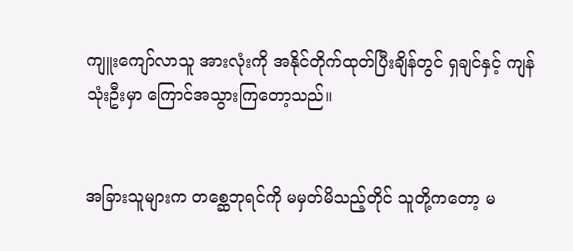ကျူးကျော်လာသူ အားလုံးကို အနိုင်တိုက်ထုတ်ပြီးချိန်တွင် ရှချင်နှင့် ကျန်သုံးဦးမှာ ကြောင်အသွားကြတော့သည်။


အခြားသူများက တစ္ဆေဘုရင်ကို မမှတ်မိသည့်တိုင် သူတို့ကတော့ မ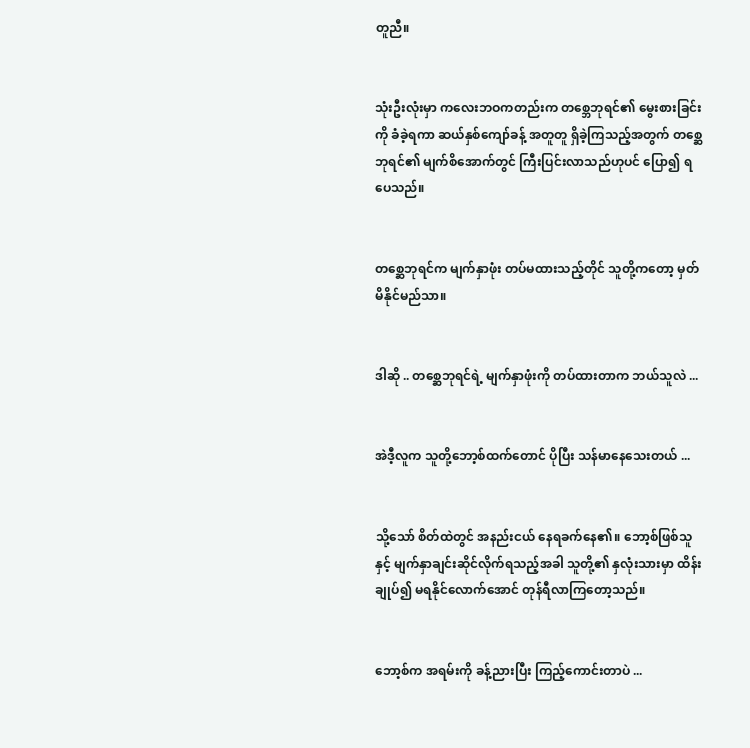တူညီ။


သုံးဦးလုံးမှာ ကလေးဘဝကတည်းက တစ္ဘေဘုရင်၏ မွေးစားခြင်းကို ခံခဲ့ရကာ ဆယ်နှစ်ကျော်ခန့် အတူတူ ရှိခဲ့ကြသည့်အတွက် တစ္ဆေဘုရင်၏ မျက်စိအောက်တွင် ကြီးပြင်းလာသည်ဟုပင် ပြော၍ ရပေသည်။


တစ္ဆေဘုရင်က မျက်နှာဖုံး တပ်မထားသည့်တိုင် သူတို့ကတော့ မှတ်မိနိုင်မည်သာ။


ဒါဆို .. တစ္ဆေဘုရင်ရဲ့ မျက်နှာဖုံးကို တပ်ထားတာက ဘယ်သူလဲ ...


အဲဒီ့လူက သူတို့ဘော့စ်ထက်တောင် ပိုပြီး သန်မာနေသေးတယ် ...


သို့သော် စိတ်ထဲတွင် အနည်းငယ် နေရခက်နေ၏။ ဘော့စ်ဖြစ်သူနှင့် မျက်နှာချင်းဆိုင်လိုက်ရသည့်အခါ သူတို့၏ နှလုံးသားမှာ ထိန်းချုပ်၍ မရနိုင်လောက်အောင် တုန်ရီလာကြတော့သည်။


ဘော့စ်က အရမ်းကို ခန့်ညားပြီး ကြည့်ကောင်းတာပဲ ...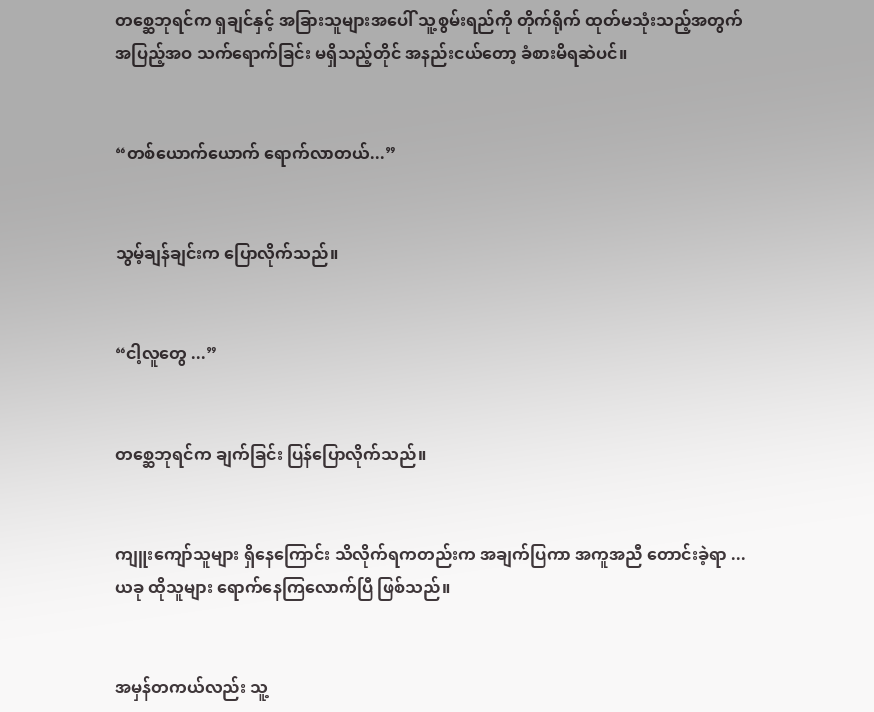တစ္ဆေဘုရင်က ရှချင်နှင့် အခြားသူများအပေါ် သူ့စွမ်းရည်ကို တိုက်ရိုက် ထုတ်မသုံးသည့်အတွက် အပြည့်အဝ သက်ရောက်ခြင်း မရှိသည့်တိုင် အနည်းငယ်တော့ ခံစားမိရဆဲပင်။


“တစ်ယောက်ယောက် ရောက်လာတယ်...”


သွမ့်ချန်ချင်းက ပြောလိုက်သည်။


“ငါ့လူတွေ ...”


တစ္ဆေဘုရင်က ချက်ခြင်း ပြန်ပြောလိုက်သည်။


ကျူးကျော်သူများ ရှိနေကြောင်း သိလိုက်ရကတည်းက အချက်ပြကာ အကူအညီ တောင်းခဲ့ရာ ... ယခု ထိုသူများ ရောက်နေကြလောက်ပြီ ဖြစ်သည်။


အမှန်တကယ်လည်း သူ့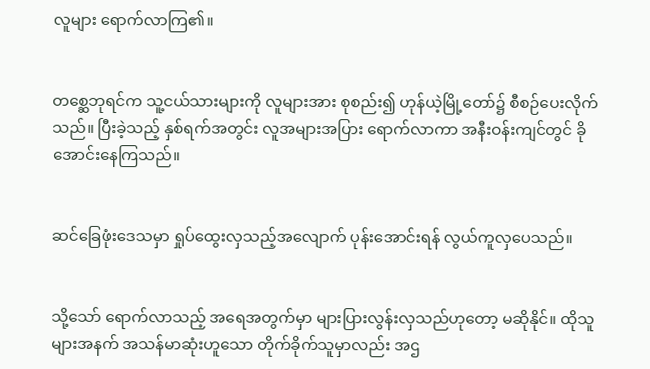လူများ ရောက်လာကြ၏။


တစ္ဆေဘုရင်က သူ့ငယ်သားများကို လူများအား စုစည်း၍ ဟုန်ယဲ့မြို့တော်၌ စီစဉ်ပေးလိုက်သည်။ ပြီးခဲ့သည့် နှစ်ရက်အတွင်း လူအများအပြား ရောက်လာကာ အနီးဝန်းကျင်တွင် ခိုအောင်းနေကြသည်။


ဆင်ခြေဖုံးဒေသမှာ ရှုပ်ထွေးလှသည့်အလျောက် ပုန်းအောင်းရန် လွယ်ကူလှပေသည်။


သို့သော် ရောက်လာသည့် အရေအတွက်မှာ များပြားလွန်းလှသည်ဟုတော့ မဆိုနိုင်။ ထိုသူများအနက် အသန်မာဆုံးဟူသော တိုက်ခိုက်သူမှာလည်း အဌ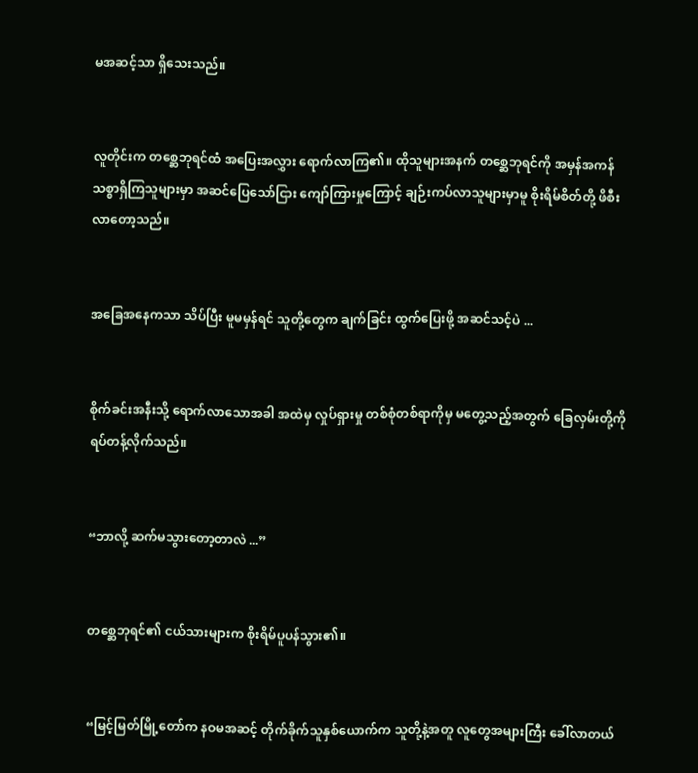မအဆင့်သာ ရှိသေးသည်။


လူတိုင်းက တစ္ဆေဘုရင်ထံ အပြေးအလွှား ရောက်လာကြ၏။ ထိုသူများအနက် တစ္ဆေဘုရင်ကို အမှန်အကန် သစ္စာရှိကြသူများမှာ အဆင်ပြေသော်ငြား ကျော်ကြားမှုကြောင့် ချဉ်းကပ်လာသူများမှာမူ စိုးရိမ်စိတ်တို့ ဖိစီးလာတော့သည်။


အခြေအနေကသာ သိပ်ပြီး မူမမှန်ရင် သူတို့တွေက ချက်ခြင်း ထွက်ပြေးဖို့ အဆင်သင့်ပဲ ...


စိုက်ခင်းအနီးသို့ ရောက်လာသောအခါ အထဲမှ လှုပ်ရှားမှု တစ်စုံတစ်ရာကိုမှ မတွေ့သည့်အတွက် ခြေလှမ်းတို့ကို ရပ်တန့်လိုက်သည်။


“ဘာလို့ ဆက်မသွားတော့တာလဲ ...”


တစ္ဆေဘုရင်၏ ငယ်သားများက စိုးရိမ်ပူပန်သွား၏။


“မြင့်မြတ်မြို့တော်က နဝမအဆင့် တိုက်ခိုက်သူနှစ်ယောက်က သူတို့နဲ့အတူ လူတွေအများကြီး ခေါ်လာတယ်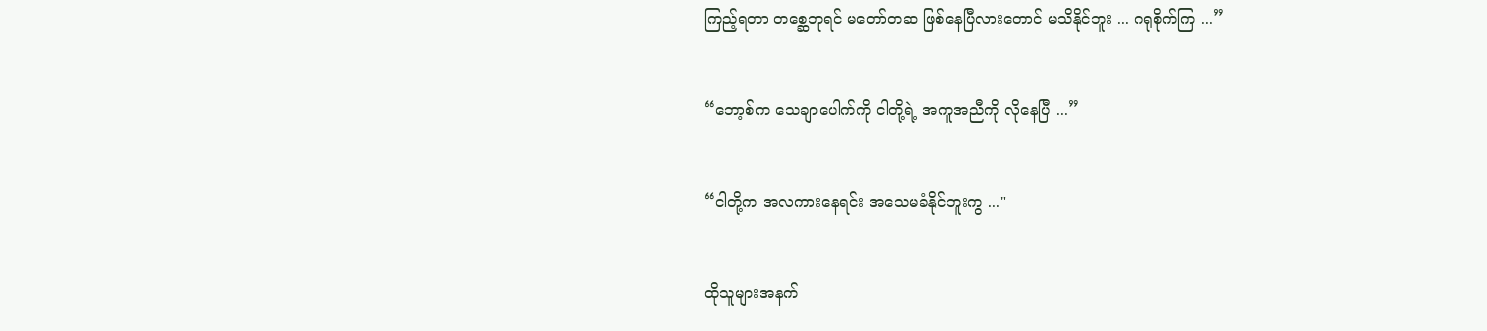ကြည့်ရတာ တစ္ဆေဘုရင် မတော်တဆ ဖြစ်နေပြီလားတောင် မသိနိုင်ဘူး ... ဂရုစိုက်ကြ ...”


“ဘော့စ်က သေချာပေါက်ကို ငါတို့ရဲ့ အကူအညီကို လိုနေပြီ ...”


“ငါတို့က အလကားနေရင်း အသေမခံနိုင်ဘူးကွ ..."


ထိုသူများအနက်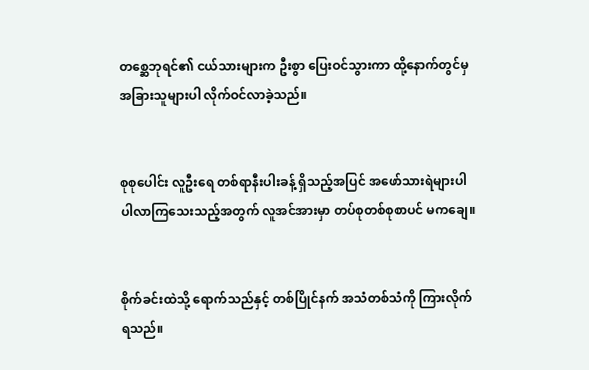တစ္ဆေဘုရင်၏ ငယ်သားများက ဦးစွာ ပြေးဝင်သွားကာ ထို့နောက်တွင်မှ အခြားသူများပါ လိုက်ဝင်လာခဲ့သည်။


စုစုပေါင်း လူဦးရေ တစ်ရာနီးပါးခန့် ရှိသည့်အပြင် အဖော်သားရဲများပါ ပါလာကြသေးသည့်အတွက် လူအင်အားမှာ တပ်စုတစ်စုစာပင် မကချေ။


စိုက်ခင်းထဲသို့ ရောက်သည်နှင့် တစ်ပြိုင်နက် အသံတစ်သံကို ကြားလိုက်ရသည်။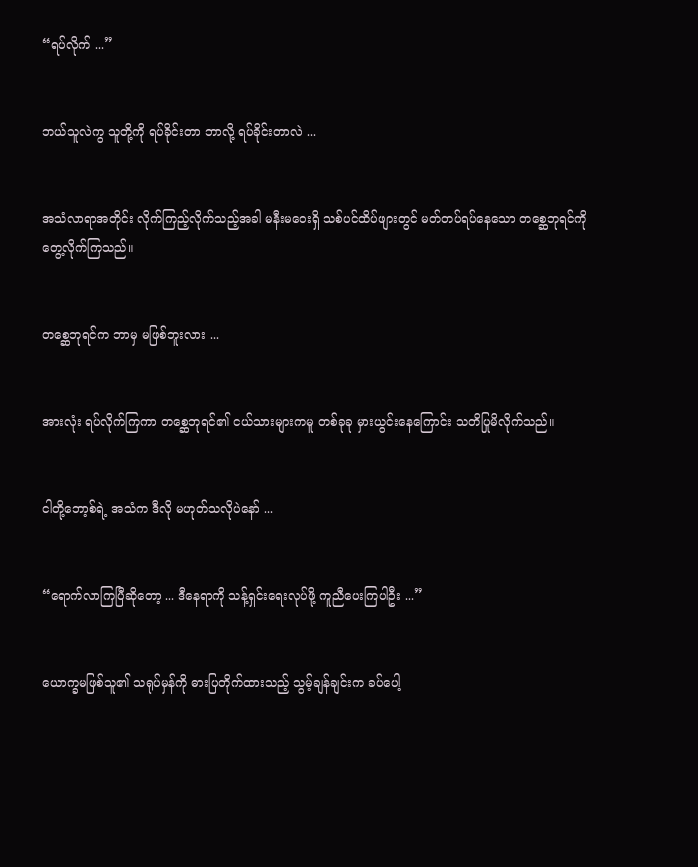“ရပ်လိုက် ...”


ဘယ်သူလဲကွ သူတို့ကို ရပ်ခိုင်းတာ ဘာလို့ ရပ်ခိုင်းတာလဲ ...


အသံလာရာအတိုင်း လိုက်ကြည့်လိုက်သည့်အခါ မနီးမဝေးရှိ သစ်ပင်ထိပ်ဖျားတွင် မတ်တပ်ရပ်နေသော တစ္ဆေဘုရင်ကို တွေ့လိုက်ကြသည်။


တစ္ဆေဘုရင်က ဘာမှ မဖြစ်ဘူးလား ...


အားလုံး ရပ်လိုက်ကြကာ တစ္ဆေဘုရင်၏ ငယ်သားများကမူ တစ်ခုခု မှားယွင်းနေကြောင်း သတိပြုမိလိုက်သည်။


ငါတို့ဘော့စ်ရဲ့ အသံက ဒီလို မဟုတ်သလိုပဲနော် ...


“ရောက်လာကြပြီဆိုတော့ ... ဒီနေရာကို သန့်ရှင်းရေးလုပ်ဖို့ ကူညီပေးကြပါဦး ...”


ယောက္ခမဖြစ်သူ၏ သရုပ်မှန်ကို ဓားပြတိုက်ထားသည့် သွမ့်ချန်ချင်းက ခပ်ပေါ့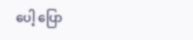ပေါ့ ပြော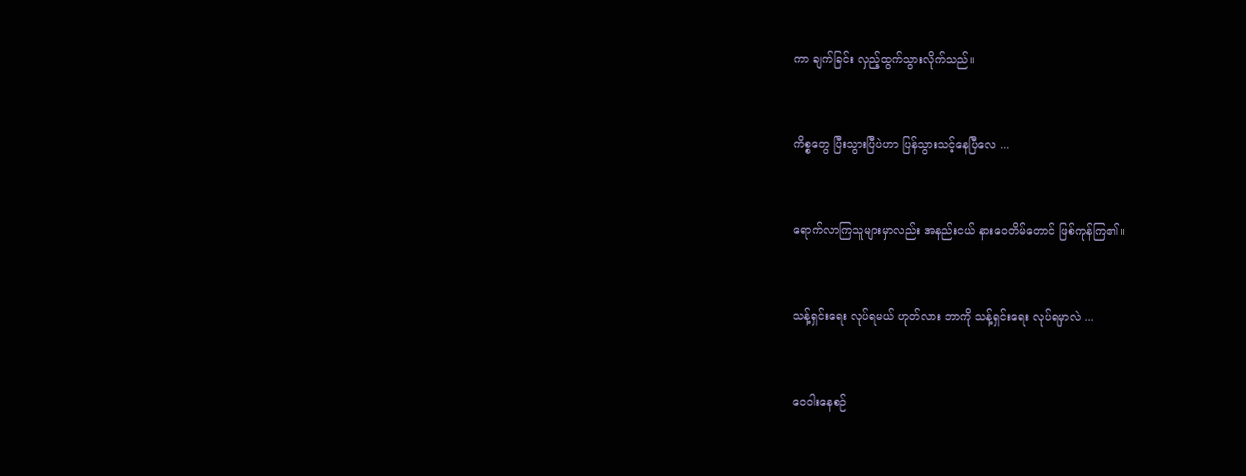ကာ ချက်ခြင်း လှည့်ထွက်သွားလိုက်သည်။


ကိစ္စတွေ ပြီးသွားပြီပဲဟာ ပြန်သွားသင့်နေပြီလေ ...


ရောက်လာကြသူများမှာလည်း အနည်းငယ် နားဝေတိမ်တောင် ဖြစ်ကုန်ကြ၏။


သန့်ရှင်းရေး လုပ်ရမယ် ဟုတ်လား ဘာကို သန့်ရှင်းရေး လုပ်ရမှာလဲ ...


ဝေဝါးနေစဉ်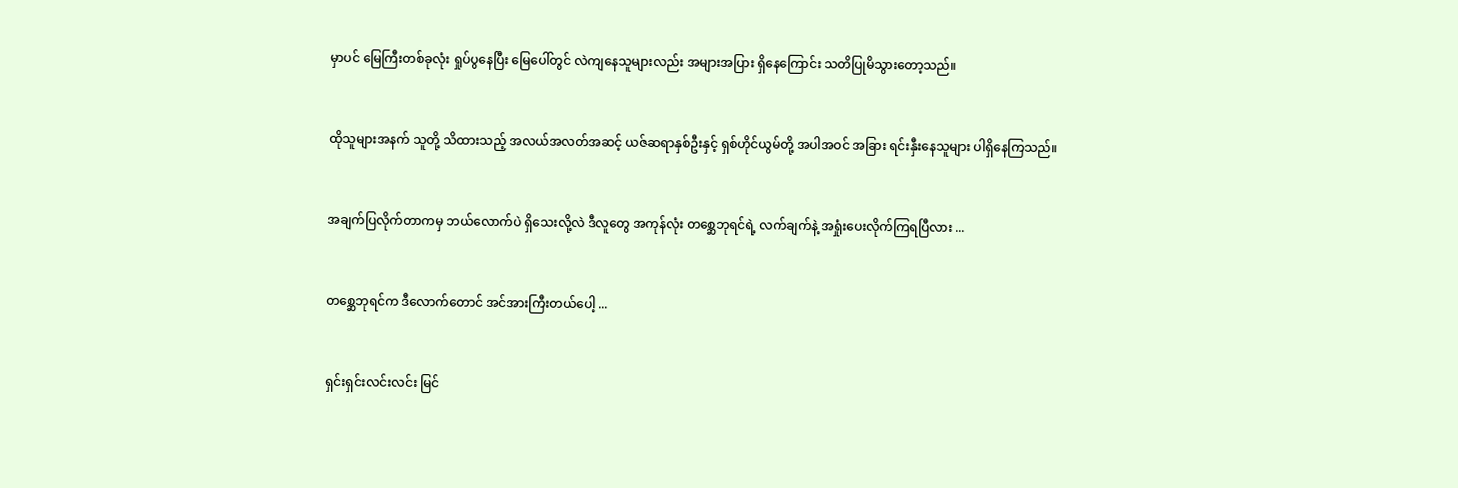မှာပင် မြေကြီးတစ်ခုလုံး ရှုပ်ပွနေပြီး မြေပေါ်တွင် လဲကျနေသူများလည်း အများအပြား ရှိနေကြောင်း သတိပြုမိသွားတော့သည်။


ထိုသူများအနက် သူတို့ သိထားသည့် အလယ်အလတ်အဆင့် ယဇ်ဆရာနှစ်ဦးနှင့် ရှစ်ဟိုင်ယွမ်တို့ အပါအဝင် အခြား ရင်းနှီးနေသူများ ပါရှိနေကြသည်။


အချက်ပြလိုက်တာကမှ ဘယ်လောက်ပဲ ရှိသေးလို့လဲ ဒီလူတွေ အကုန်လုံး တစ္ဆေဘုရင်ရဲ့ လက်ချက်နဲ့ အရှုံးပေးလိုက်ကြရပြီလား ...


တစ္ဆေဘုရင်က ဒီလောက်တောင် အင်အားကြီးတယ်ပေါ့ ...


ရှင်းရှင်းလင်းလင်း မြင်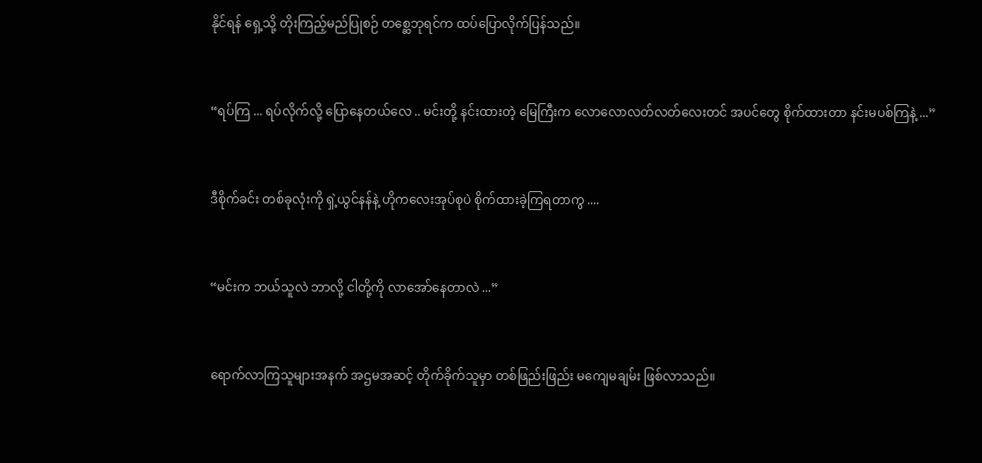နိုင်ရန် ရှေ့သို့ တိုးကြည့်မည်ပြုစဉ် တစ္ဆေဘုရင်က ထပ်ပြောလိုက်ပြန်သည်။


“ရပ်ကြ ... ရပ်လိုက်လို့ ပြောနေတယ်လေ .. မင်းတို့ နင်းထားတဲ့ မြေကြီးက လောလောလတ်လတ်လေးတင် အပင်တွေ စိုက်ထားတာ နင်းမပစ်ကြနဲ့ ...”


ဒီစိုက်ခင်း တစ်ခုလုံးကို ရှဲ့ယွင်နန်နဲ့ ဟိုကလေးအုပ်စုပဲ စိုက်ထားခဲ့ကြရတာကွ ....


“မင်းက ဘယ်သူလဲ ဘာလို့ ငါတို့ကို လာအော်နေတာလဲ ...”


ရောက်လာကြသူများအနက် အဌမအဆင့် တိုက်ခိုက်သူမှာ တစ်ဖြည်းဖြည်း မကျေမချမ်း ဖြစ်လာသည်။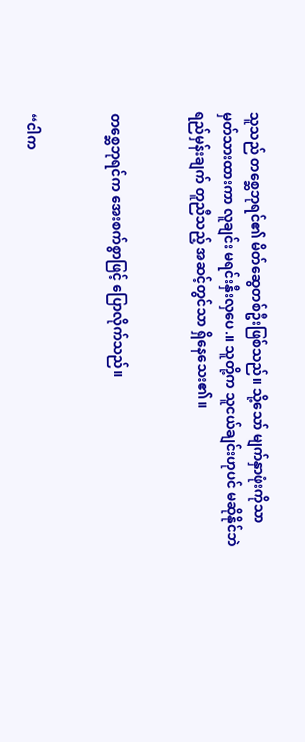သူသည် တစ္ဆေဘုရင်၏ မိတ်ဆွေတစ်ဦးဖြစ်သည်။ သို့သော် မျက်နှာဖုံးကိုသာ မှတ်သားထားကာ လူချင်း မရင်းနှီးလှပေ.။ သူတို့က သူငယ်ချင်းဟုပင် မဆိုနိုင်ဘဲ ရည်မှန်းချက် တူညီသည့် အဆင့်တွင်သာ ရှိနေသေး၏။


တစ္ဆေဘုရင်က အေးစက်စွာဖြင့် ပြောလိုက်သည်။


“ငါက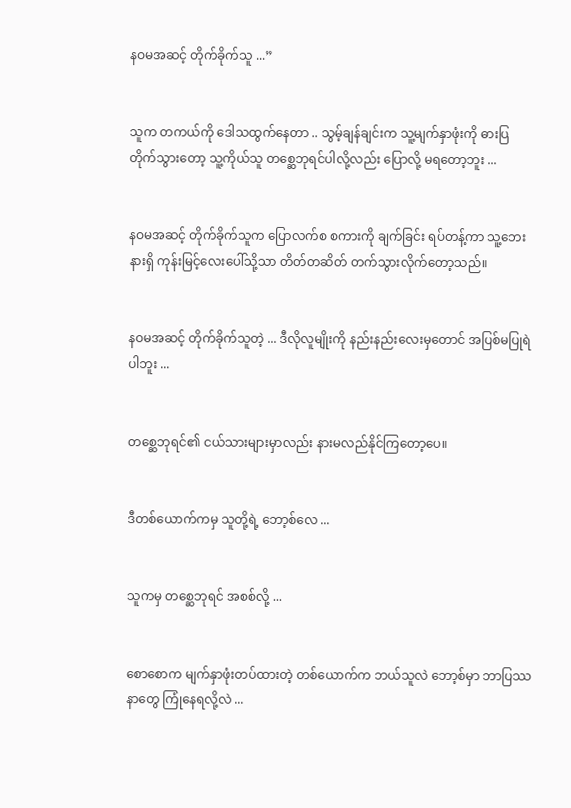နဝမအဆင့် တိုက်ခိုက်သူ ...”


သူက တကယ်ကို ဒေါသထွက်နေတာ .. သွမ့်ချန်ချင်းက သူ့မျက်နှာဖုံးကို ဓားပြတိုက်သွားတော့ သူ့ကိုယ်သူ တစ္ဆေဘုရင်ပါလို့လည်း ပြောလို့ မရတော့ဘူး ...


နဝမအဆင့် တိုက်ခိုက်သူက ပြောလက်စ စကားကို ချက်ခြင်း ရပ်တန့်ကာ သူ့ဘေးနားရှိ ကုန်းမြင့်လေးပေါ်သို့သာ တိတ်တဆိတ် တက်သွားလိုက်တော့သည်။


နဝမအဆင့် တိုက်ခိုက်သူတဲ့ ... ဒီလိုလူမျိုးကို နည်းနည်းလေးမှတောင် အပြစ်မပြုရဲပါဘူး ...


တစ္ဆေဘုရင်၏ ငယ်သားများမှာလည်း နားမလည်နိုင်ကြတော့ပေ။


ဒီတစ်ယောက်ကမှ သူတို့ရဲ့ ဘော့စ်လေ ...


သူကမှ တစ္ဆေဘုရင် အစစ်လို့ ...


စောစောက မျက်နှာဖုံးတပ်ထားတဲ့ တစ်ယောက်က ဘယ်သူလဲ ဘော့စ်မှာ ဘာပြဿနာတွေ ကြုံနေရလို့လဲ ...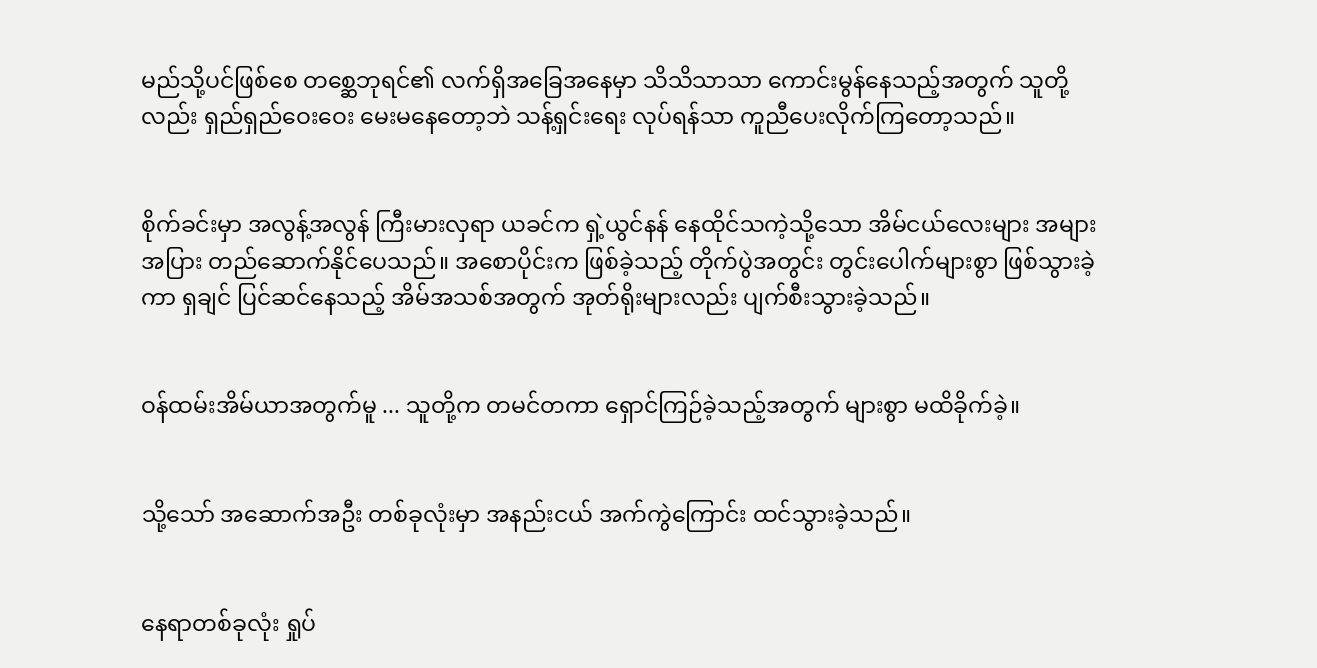မည်သို့ပင်ဖြစ်စေ တစ္ဆေဘုရင်၏ လက်ရှိအခြေအနေမှာ သိသိသာသာ ကောင်းမွန်နေသည့်အတွက် သူတို့လည်း ရှည်ရှည်ဝေးဝေး မေးမနေတော့ဘဲ သန့်ရှင်းရေး လုပ်ရန်သာ ကူညီပေးလိုက်ကြတော့သည်။


စိုက်ခင်းမှာ အလွန့်အလွန် ကြီးမားလှရာ ယခင်က ရှဲ့ယွင်နန် နေထိုင်သကဲ့သို့သော အိမ်ငယ်လေးများ အများအပြား တည်ဆောက်နိုင်ပေသည်။ အစောပိုင်းက ဖြစ်ခဲ့သည့် တိုက်ပွဲအတွင်း တွင်းပေါက်များစွာ ဖြစ်သွားခဲ့ကာ ရှချင် ပြင်ဆင်နေသည့် အိမ်အသစ်အတွက် အုတ်ရိုးများလည်း ပျက်စီးသွားခဲ့သည်။


ဝန်ထမ်းအိမ်ယာအတွက်မူ ... သူတို့က တမင်တကာ ရှောင်ကြဉ်ခဲ့သည့်အတွက် များစွာ မထိခိုက်ခဲ့။


သို့သော် အဆောက်အဦး တစ်ခုလုံးမှာ အနည်းငယ် အက်ကွဲကြောင်း ထင်သွားခဲ့သည်။


နေရာတစ်ခုလုံး ရှုပ်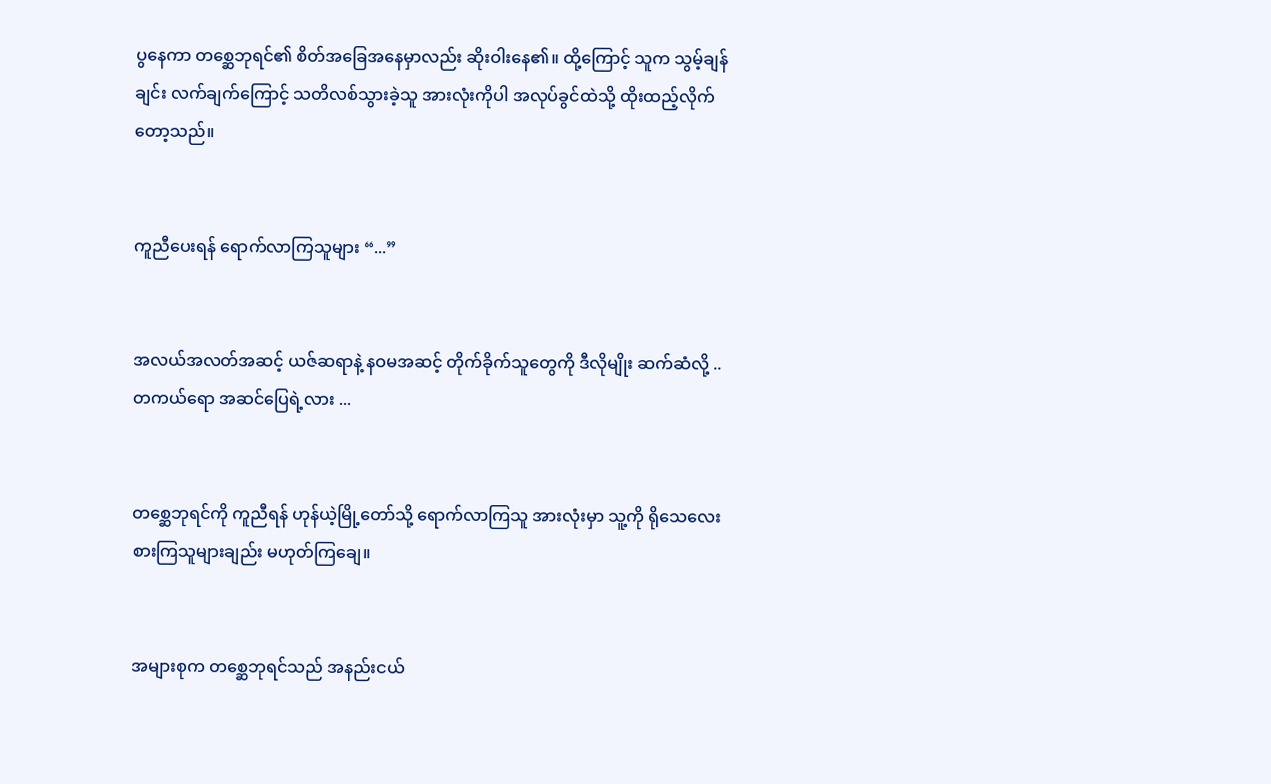ပွနေကာ တစ္ဆေဘုရင်၏ စိတ်အခြေအနေမှာလည်း ဆိုးဝါးနေ၏။ ထို့ကြောင့် သူက သွမ့်ချန်ချင်း လက်ချက်ကြောင့် သတိလစ်သွားခဲ့သူ အားလုံးကိုပါ အလုပ်ခွင်ထဲသို့ ထိုးထည့်လိုက်တော့သည်။


ကူညီပေးရန် ရောက်လာကြသူများ “...”


အလယ်အလတ်အဆင့် ယဇ်ဆရာနဲ့ နဝမအဆင့် တိုက်ခိုက်သူတွေကို ဒီလိုမျိုး ဆက်ဆံလို့ .. တကယ်ရော အဆင်ပြေရဲ့လား ...


တစ္ဆေဘုရင်ကို ကူညီရန် ဟုန်ယဲ့မြို့တော်သို့ ရောက်လာကြသူ အားလုံးမှာ သူ့ကို ရိုသေလေးစားကြသူများချည်း မဟုတ်ကြချေ။


အများစုက တစ္ဆေဘုရင်သည် အနည်းငယ်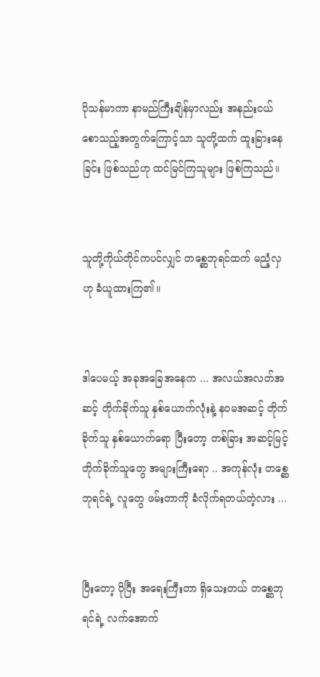ပိုသန်မာကာ နာမည်ကြီးချိန်မှာလည်း အနည်းငယ် စောသည့်အတွက်ကြောင့်သာ သူတို့ထက် ထူးခြားနေခြင်း ဖြစ်သည်ဟု ထင်မြင်ကြသူများ ဖြစ်ကြသည်။


သူတို့ကိုယ်တိုင်ကပင်လျှင် တစ္ဆေဘုရင်ထက် မညံ့လှဟု ခံယူထားကြ၏။


ဒါပေမယ့် အခုအခြေအနေက ... အလယ်အလတ်အဆင့် တိုက်ခိုက်သူ နှစ်ယောက်လုံးနဲ့ နဝမအဆင့် တိုက်ခိုက်သူ နှစ်ယောက်ရော ပြီးတော့ တစ်ခြား အဆင့်မြင့် တိုက်ခိုက်သူတွေ အများကြီးရော .. အကုန်လုံး တစ္ဆေဘုရင်ရဲ့ လူတွေ ဖမ်းတာကို ခံလိုက်ရတယ်တဲ့လား ...


ပြီးတော့ ပိုပြီး အရေးကြီးတာ ရှိသေးတယ် တစ္ဆေဘုရင်ရဲ့ လက်အောက်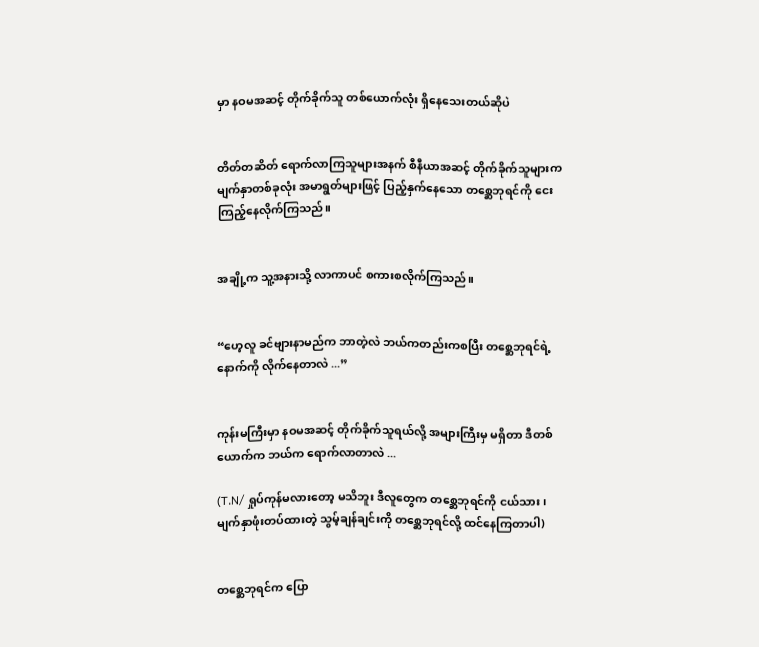မှာ နဝမအဆင့် တိုက်ခိုက်သူ တစ်ယောက်လုံး ရှိနေသေးတယ်ဆိုပဲ


တိတ်တဆိတ် ရောက်လာကြသူများအနက် စီနီယာအဆင့် တိုက်ခိုက်သူများက မျက်နှာတစ်ခုလုံး အမာရွတ်များဖြင့် ပြည့်နှက်နေသော တစ္ဆေဘုရင်ကို ငေးကြည့်နေလိုက်ကြသည်။


အချို့က သူ့အနားသို့ လာကာပင် စကားစလိုက်ကြသည်။


“ဟေ့လူ ခင်ဗျားနာမည်က ဘာတဲ့လဲ ဘယ်ကတည်းကစပြီး တစ္ဆေဘုရင်ရဲ့ နောက်ကို လိုက်နေတာလဲ ...”


ကုန်းမကြီးမှာ နဝမအဆင့် တိုက်ခိုက်သူရယ်လို့ အများကြီးမှ မရှိတာ ဒီတစ်ယောက်က ဘယ်က ရောက်လာတာလဲ ...

(T.N/ ရှုပ်ကုန်မလားတော့ မသိဘူး ဒီလူတွေက တစ္ဆေဘုရင်ကို ငယ်သား၊ မျက်နှာဖုံးတပ်ထားတဲ့ သွမ့်ချန်ချင်းကို တစ္ဆေဘုရင်လို့ ထင်နေကြတာပါ)


တစ္ဆေဘုရင်က ပြော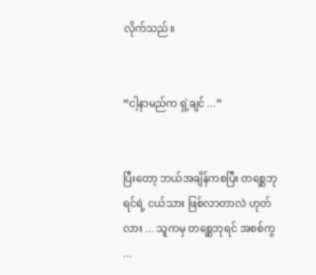လိုက်သည်။


“ငါ့နာမည်က ရှဲ့ချင် ...”


ပြီးတော့ ဘယ်အချိန်ကစပြီး တစ္ဆေဘုရင်ရဲ့ ငယ်သား ဖြစ်လာတာလဲ ဟုတ်လား ... သူကမှ တစ္ဆေဘုရင် အစစ်ကွ ...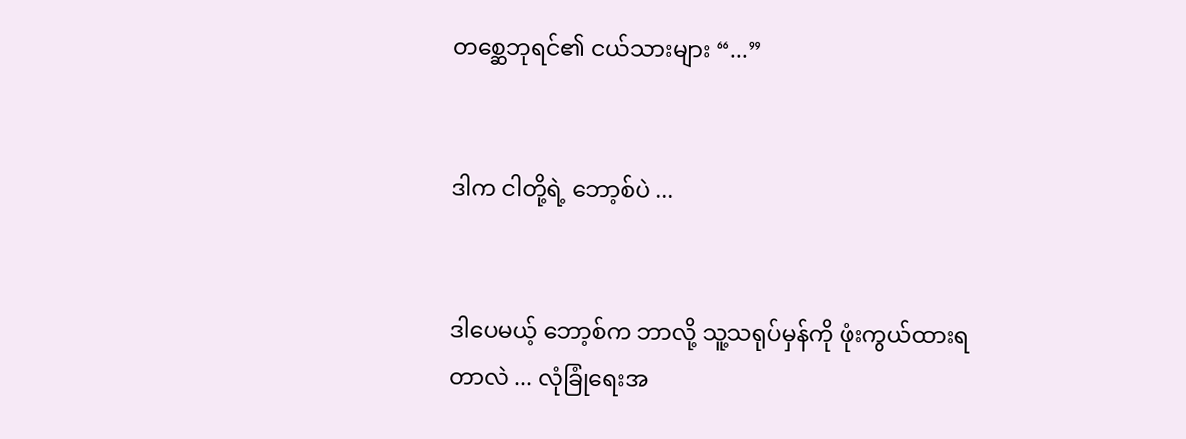တစ္ဆေဘုရင်၏ ငယ်သားများ “...”


ဒါက ငါတို့ရဲ့ ဘော့စ်ပဲ ...


ဒါပေမယ့် ဘော့စ်က ဘာလို့ သူ့သရုပ်မှန်ကို ဖုံးကွယ်ထားရတာလဲ ... လုံခြုံရေးအ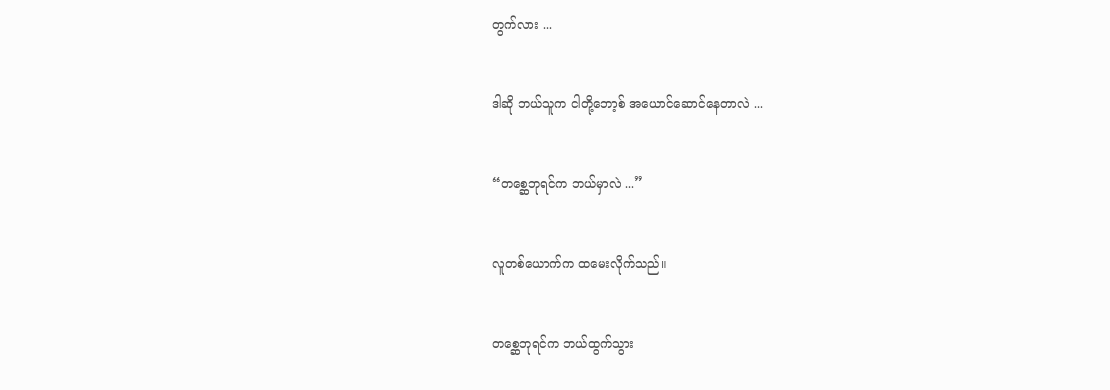တွက်လား ...


ဒါဆို ဘယ်သူက ငါတို့ဘော့စ် အယောင်ဆောင်နေတာလဲ ...


“တစ္ဆေဘုရင်က ဘယ်မှာလဲ ...”


လူတစ်ယောက်က ထမေးလိုက်သည်။


တစ္ဆေဘုရင်က ဘယ်ထွက်သွား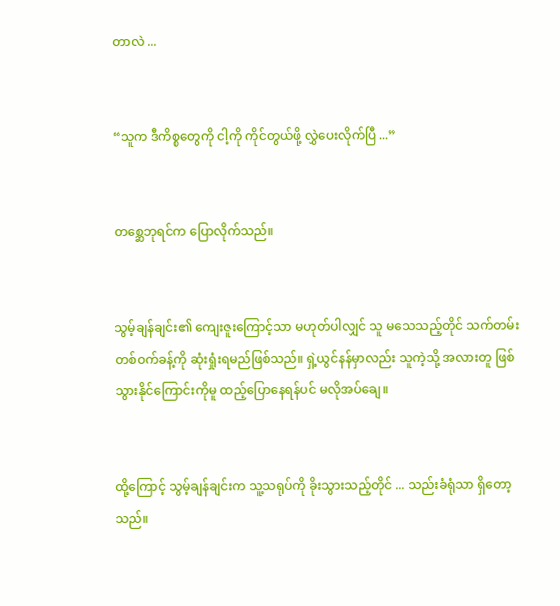တာလဲ ...


“သူက ဒီကိစ္စတွေကို ငါ့ကို ကိုင်တွယ်ဖို့ လွှဲပေးလိုက်ပြီ ...”


တစ္ဆေဘုရင်က ပြောလိုက်သည်။


သွမ့်ချန်ချင်း၏ ကျေးဇူးကြောင့်သာ မဟုတ်ပါလျှင် သူ မသေသည့်တိုင် သက်တမ်းတစ်ဝက်ခန့်ကို ဆုံးရှုံးရမည်ဖြစ်သည်။ ရှဲ့ယွင်နန်မှာလည်း သူကဲ့သို့ အလားတူ ဖြစ်သွားနိုင်ကြောင်းကိုမူ ထည့်ပြောနေရန်ပင် မလိုအပ်ချေ။


ထို့ကြောင့် သွမ့်ချန်ချင်းက သူ့သရုပ်ကို ခိုးသွားသည့်တိုင် ... သည်းခံရုံသာ ရှိတော့သည်။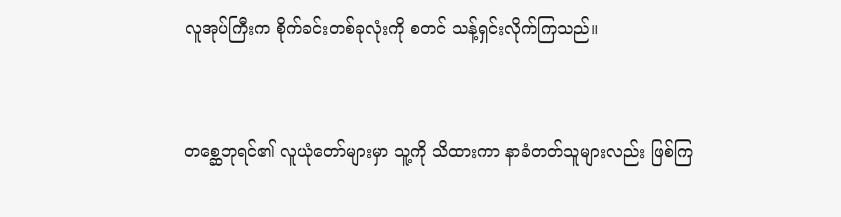လူအုပ်ကြီးက စိုက်ခင်းတစ်ခုလုံးကို စတင် သန့်ရှင်းလိုက်ကြသည်။


တစ္ဆေဘုရင်၏ လူယုံတော်များမှာ သူ့ကို သိထားကာ နာခံတတ်သူများလည်း ဖြစ်ကြ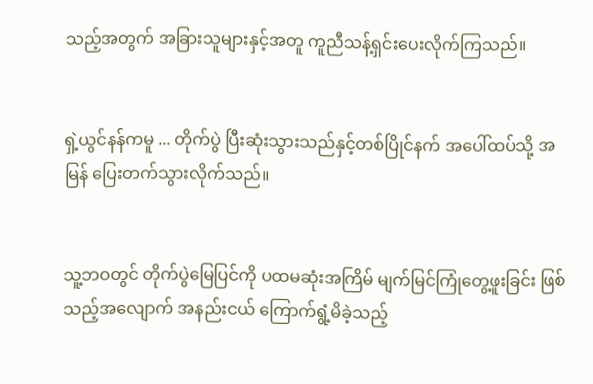သည့်အတွက် အခြားသူများနှင့်အတူ ကူညီသန့်ရှင်းပေးလိုက်ကြသည်။


ရှဲ့ယွင်နန်ကမူ ... တိုက်ပွဲ ပြီးဆုံးသွားသည်နှင့်တစ်ပြိုင်နက် အပေါ်ထပ်သို့ အမြန် ပြေးတက်သွားလိုက်သည်။


သူ့ဘဝတွင် တိုက်ပွဲမြေပြင်ကို ပထမဆုံးအကြိမ် မျက်မြင်ကြုံတွေ့ဖူးခြင်း ဖြစ်သည့်အလျောက် အနည်းငယ် ကြောက်ရွံ့မိခဲ့သည့်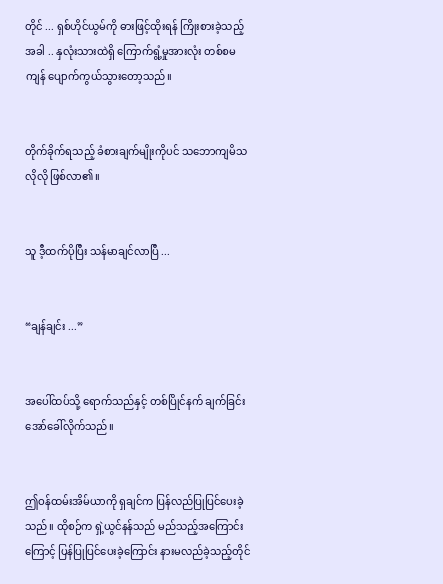တိုင် ... ရှစ်ဟိုင်ယွမ်ကို ဓားဖြင့်ထိုးရန် ကြိုးစားခဲ့သည့်အခါ .. နှလုံးသားထဲရှိ ကြောက်ရွံ့မှုအားလုံး တစ်စမကျန် ပျောက်ကွယ်သွားတော့သည်။


တိုက်ခိုက်ရသည့် ခံစားချက်မျိုးကိုပင် သဘောကျမိသလိုလို ဖြစ်လာ၏။


သူ ဒီ့ထက်ပိုပြီး သန်မာချင်လာပြီ ...


“ချန်ချင်း ...”


အပေါ်ထပ်သို့ ရောက်သည်နှင့် တစ်ပြိုင်နက် ချက်ခြင်း အော်ခေါ်လိုက်သည်။


ဤဝန်ထမ်းအိမ်ယာကို ရှချင်က ပြန်လည်ပြုပြင်ပေးခဲ့သည်။ ထိုစဉ်က ရှဲ့ယွင်နန်သည် မည်သည့်အကြောင်းကြောင့် ပြန်ပြုပြင်ပေးခဲ့ကြောင်း နားမလည်ခဲ့သည့်တိုင်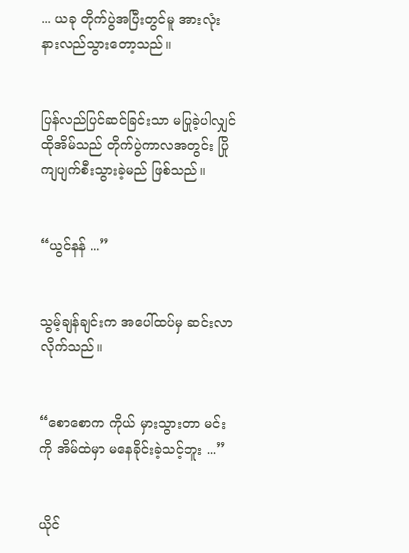... ယခု တိုက်ပွဲအပြီးတွင်မူ အားလုံး နားလည်သွားတော့သည်။


ပြန်လည်ပြင်ဆင်ခြင်းသာ မပြုခဲ့ပါလျှင် ထိုအိမ်သည် တိုက်ပွဲကာလအတွင်း ပြိုကျပျက်စီးသွားခဲ့မည် ဖြစ်သည်။


“ယွင်နန် ...”


သွမ့်ချန်ချင်းက အပေါ်ထပ်မှ ဆင်းလာလိုက်သည်။


“စောစောက ကိုယ် မှားသွားတာ မင်းကို အိမ်ထဲမှာ မနေခိုင်းခဲ့သင့်ဘူး ...”


ယိုင်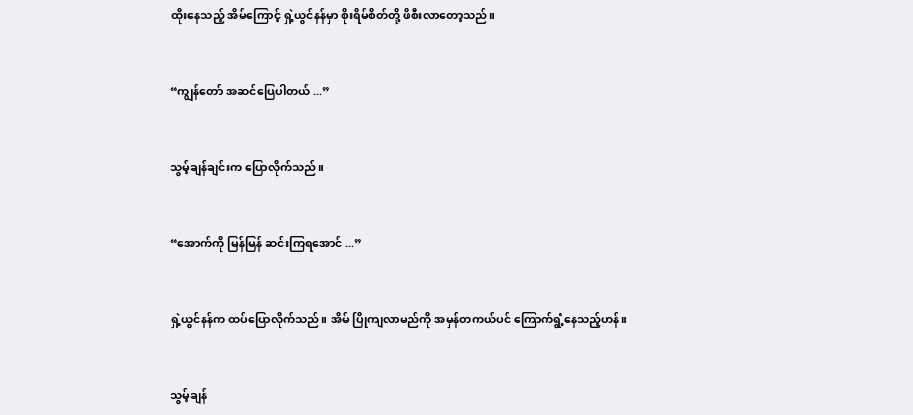ထိုးနေသည့် အိမ်ကြောင့် ရှဲ့ယွင်နန်မှာ စိုးရိမ်စိတ်တို့ ဖိစီးလာတော့သည်။


“ကျွန်တော် အဆင်ပြေပါတယ် ...”


သွမ့်ချန်ချင်းက ပြောလိုက်သည်။


“အောက်ကို မြန်မြန် ဆင်းကြရအောင် ...”


ရှဲ့ယွင်နန်က ထပ်ပြောလိုက်သည်။ အိမ် ပြိုကျလာမည်ကို အမှန်တကယ်ပင် ကြောက်ရွံ့နေသည့်ဟန်။


သွမ့်ချန်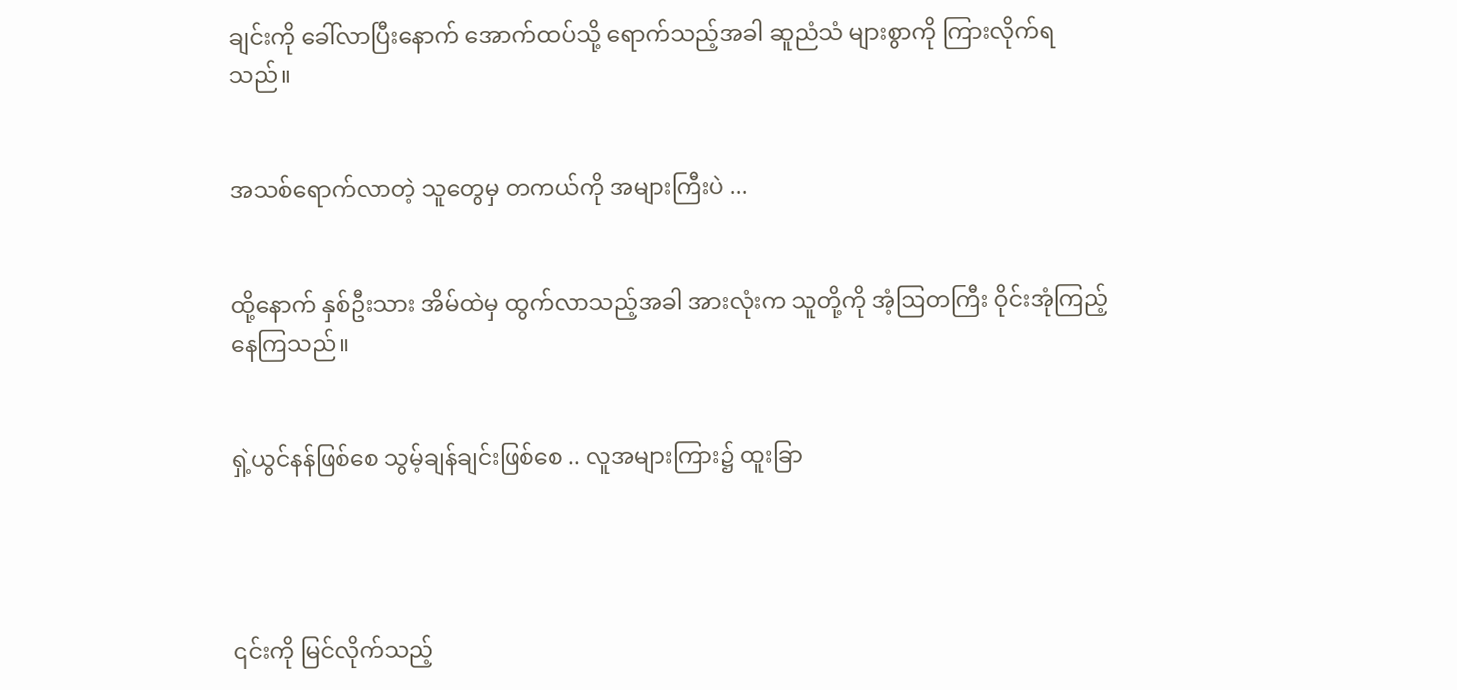ချင်းကို ခေါ်လာပြီးနောက် အောက်ထပ်သို့ ရောက်သည့်အခါ ဆူညံသံ များစွာကို ကြားလိုက်ရသည်။


အသစ်ရောက်လာတဲ့ သူတွေမှ တကယ်ကို အများကြီးပဲ ...


ထို့နောက် နှစ်ဦးသား အိမ်ထဲမှ ထွက်လာသည့်အခါ အားလုံးက သူတို့ကို အံ့ဩတကြီး ဝိုင်းအုံကြည့်နေကြသည်။


ရှဲ့ယွင်နန်ဖြစ်စေ သွမ့်ချန်ချင်းဖြစ်စေ .. လူအများကြား၌ ထူးခြာ




၎င်းကို မြင်လိုက်သည့်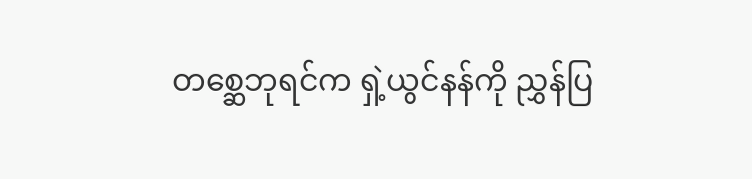တစ္ဆေဘုရင်က ရှဲ့ယွင်နန်ကို ညွှန်ပြ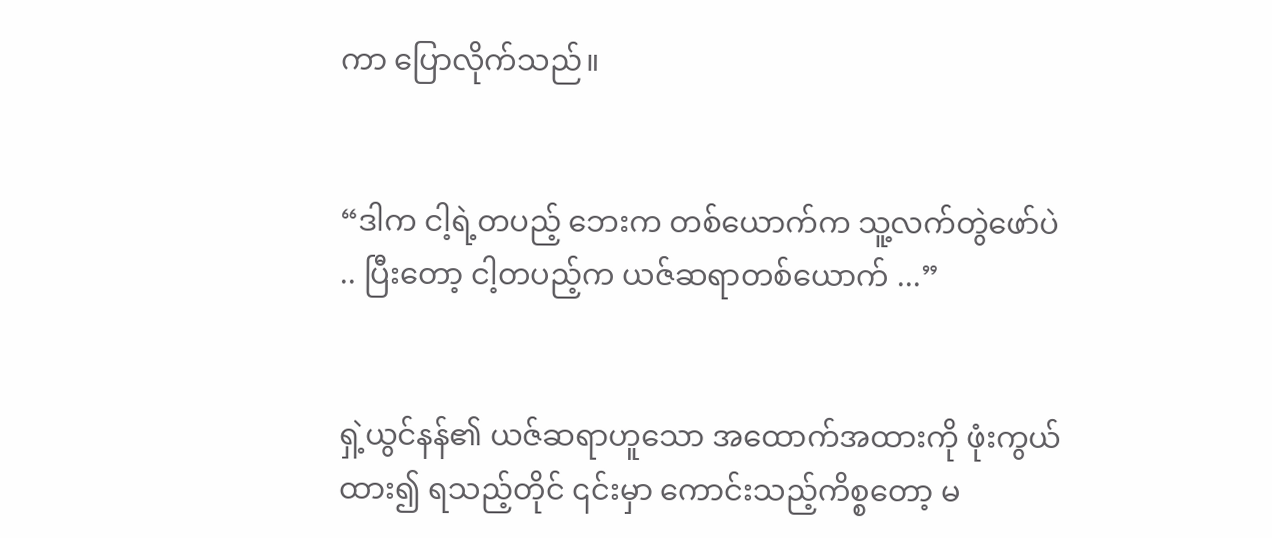ကာ ပြောလိုက်သည်။


“ဒါက ငါ့ရဲ့တပည့် ဘေးက တစ်ယောက်က သူ့လက်တွဲဖော်ပဲ .. ပြီးတော့ ငါ့တပည့်က ယဇ်ဆရာတစ်ယောက် ...”


ရှဲ့ယွင်နန်၏ ယဇ်ဆရာဟူသော အထောက်အထားကို ဖုံးကွယ်ထား၍ ရသည့်တိုင် ၎င်းမှာ ကောင်းသည့်ကိစ္စတော့ မ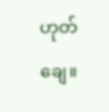ဟုတ်ချေ။